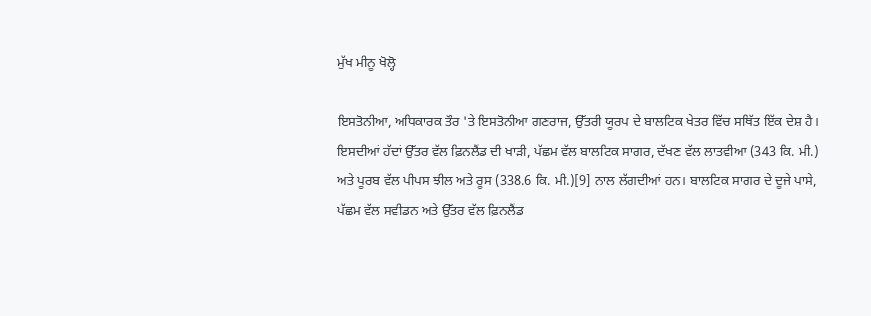ਮੁੱਖ ਮੀਨੂ ਖੋਲ੍ਹੋ

ਇਸਤੋਨੀਆ, ਅਧਿਕਾਰਕ ਤੌਰ 'ਤੇ ਇਸਤੋਨੀਆ ਗਣਰਾਜ, ਉੱਤਰੀ ਯੂਰਪ ਦੇ ਬਾਲਟਿਕ ਖੇਤਰ ਵਿੱਚ ਸਥਿੱਤ ਇੱਕ ਦੇਸ਼ ਹੈ। ਇਸਦੀਆਂ ਹੱਦਾਂ ਉੱਤਰ ਵੱਲ ਫ਼ਿਨਲੈਂਡ ਦੀ ਖਾੜੀ, ਪੱਛਮ ਵੱਲ ਬਾਲਟਿਕ ਸਾਗਰ, ਦੱਖਣ ਵੱਲ ਲਾਤਵੀਆ (343 ਕਿ. ਮੀ.) ਅਤੇ ਪੂਰਬ ਵੱਲ ਪੀਪਸ ਝੀਲ ਅਤੇ ਰੂਸ (338.6 ਕਿ. ਮੀ.)[9] ਨਾਲ ਲੱਗਦੀਆਂ ਹਨ। ਬਾਲਟਿਕ ਸਾਗਰ ਦੇ ਦੂਜੇ ਪਾਸੇ, ਪੱਛਮ ਵੱਲ ਸਵੀਡਨ ਅਤੇ ਉੱਤਰ ਵੱਲ ਫ਼ਿਨਲੈਂਡ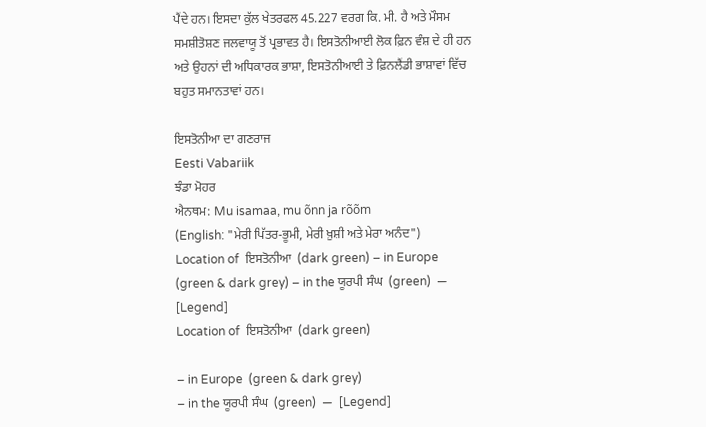ਪੈਂਦੇ ਹਨ। ਇਸਦਾ ਕੁੱਲ ਖੇਤਰਫਲ 45.227 ਵਰਗ ਕਿ. ਮੀ. ਹੈ ਅਤੇ ਮੌਸਮ ਸਮਸ਼ੀਤੋਸ਼ਣ ਜਲਵਾਯੂ ਤੋਂ ਪ੍ਰਭਾਵਤ ਹੈ। ਇਸਤੋਨੀਆਈ ਲੋਕ ਫ਼ਿਨ ਵੰਸ਼ ਦੇ ਹੀ ਹਨ ਅਤੇ ਉਹਨਾਂ ਦੀ ਅਧਿਕਾਰਕ ਭਾਸ਼ਾ, ਇਸਤੋਨੀਆਈ ਤੇ ਫ਼ਿਨਲੈਂਡੀ ਭਾਸ਼ਾਵਾਂ ਵਿੱਚ ਬਹੁਤ ਸਮਾਨਤਾਵਾਂ ਹਨ।

ਇਸਤੋਨੀਆ ਦਾ ਗਣਰਾਜ
Eesti Vabariik
ਝੰਡਾ ਮੋਹਰ
ਐਨਥਮ: Mu isamaa, mu õnn ja rõõm
(English: "ਮੇਰੀ ਪਿੱਤਰ-ਭੂਮੀ, ਮੇਰੀ ਖ਼ੁਸ਼ੀ ਅਤੇ ਮੇਰਾ ਅਨੰਦ")
Location of  ਇਸਤੋਨੀਆ  (dark green) – in Europe  (green & dark grey) – in the ਯੂਰਪੀ ਸੰਘ  (green)  —  [Legend]
Location of  ਇਸਤੋਨੀਆ  (dark green)

– in Europe  (green & dark grey)
– in the ਯੂਰਪੀ ਸੰਘ  (green)  —  [Legend]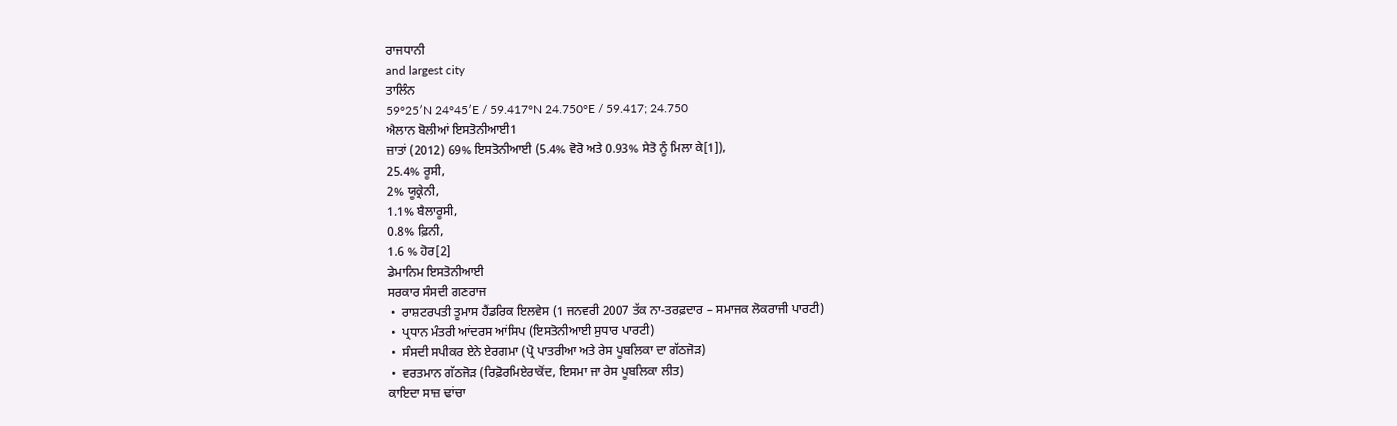ਰਾਜਧਾਨੀ
and largest city
ਤਾਲਿੰਨ
59°25′N 24°45′E / 59.417°N 24.750°E / 59.417; 24.750
ਐਲਾਨ ਬੋਲੀਆਂ ਇਸਤੋਨੀਆਈ1
ਜ਼ਾਤਾਂ (2012) 69% ਇਸਤੋਨੀਆਈ (5.4% ਵੋਰੋ ਅਤੇ 0.93% ਸੇਤੋ ਨੂੰ ਮਿਲਾ ਕੇ[1]),
25.4% ਰੂਸੀ,
2% ਯੂਕ੍ਰੇਨੀ,
1.1% ਬੈਲਾਰੂਸੀ,
0.8% ਫ਼ਿਨੀ,
1.6 % ਹੋਰ[2]
ਡੇਮਾਨਿਮ ਇਸਤੋਨੀਆਈ
ਸਰਕਾਰ ਸੰਸਦੀ ਗਣਰਾਜ
 •  ਰਾਸ਼ਟਰਪਤੀ ਤੂਮਾਸ ਹੈਂਡਰਿਕ ਇਲਵੇਸ (1 ਜਨਵਰੀ 2007 ਤੱਕ ਨਾ-ਤਰਫ਼ਦਾਰ – ਸਮਾਜਕ ਲੋਕਰਾਜੀ ਪਾਰਟੀ)
 •  ਪ੍ਰਧਾਨ ਮੰਤਰੀ ਆਂਦਰਸ ਆਂਸਿਪ (ਇਸਤੋਨੀਆਈ ਸੁਧਾਰ ਪਾਰਟੀ)
 •  ਸੰਸਦੀ ਸਪੀਕਰ ਏਨੇ ਏਰਗਮਾ (ਪ੍ਰੋ ਪਾਤਰੀਆ ਅਤੇ ਰੇਸ ਪੂਬਲਿਕਾ ਦਾ ਗੱਠਜੋੜ)
 •  ਵਰਤਮਾਨ ਗੱਠਜੋੜ (ਰਿਫ਼ੋਰਮਿਏਰਾਕੋਂਦ, ਇਸਮਾ ਜਾ ਰੇਸ ਪੂਬਲਿਕਾ ਲੀਤ)
ਕਾਇਦਾ ਸਾਜ਼ ਢਾਂਚਾ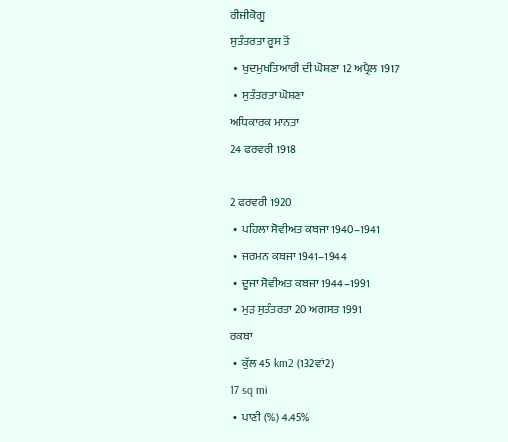ਰੀਜੀਕੋਗੂ
ਸੁਤੰਤਰਤਾ ਰੂਸ ਤੋਂ
 •  ਖੁਦਮੁਖਤਿਆਰੀ ਦੀ ਘੋਸ਼ਣਾ 12 ਅਪ੍ਰੈਲ 1917
 •  ਸੁਤੰਤਰਤਾ ਘੋਸ਼ਣਾ
ਅਧਿਕਾਰਕ ਮਾਨਤਾ
24 ਫਰਵਰੀ 1918

2 ਫਰਵਰੀ 1920
 •  ਪਹਿਲਾ ਸੋਵੀਅਤ ਕਬਜਾ 1940–1941
 •  ਜਰਮਨ ਕਬਜਾ 1941–1944
 •  ਦੂਜਾ ਸੋਵੀਅਤ ਕਬਜਾ 1944–1991
 •  ਮੁੜ ਸੁਤੰਤਰਤਾ 20 ਅਗਸਤ 1991
ਰਕਬਾ
 •  ਕੁੱਲ 45 km2 (132ਵਾਂ2)
17 sq mi
 •  ਪਾਣੀ (%) 4.45%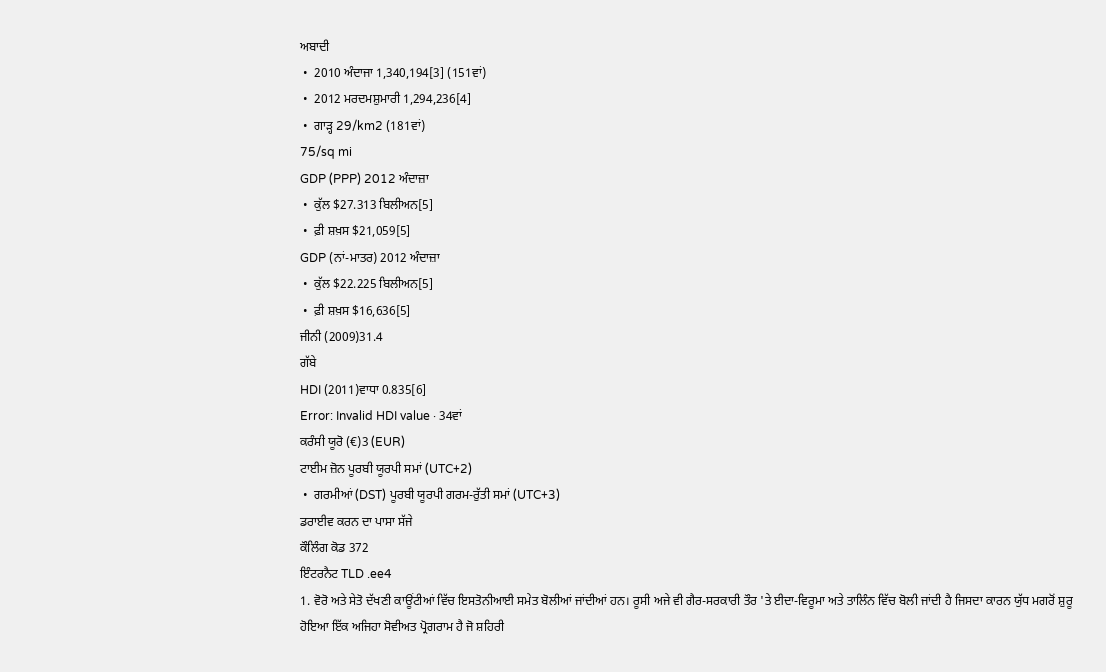ਅਬਾਦੀ
 •  2010 ਅੰਦਾਜਾ 1,340,194[3] (151ਵਾਂ)
 •  2012 ਮਰਦਮਸ਼ੁਮਾਰੀ 1,294,236[4]
 •  ਗਾੜ੍ਹ 29/km2 (181ਵਾਂ)
75/sq mi
GDP (PPP) 2012 ਅੰਦਾਜ਼ਾ
 •  ਕੁੱਲ $27.313 ਬਿਲੀਅਨ[5]
 •  ਫ਼ੀ ਸ਼ਖ਼ਸ $21,059[5]
GDP (ਨਾਂ-ਮਾਤਰ) 2012 ਅੰਦਾਜ਼ਾ
 •  ਕੁੱਲ $22.225 ਬਿਲੀਅਨ[5]
 •  ਫ਼ੀ ਸ਼ਖ਼ਸ $16,636[5]
ਜੀਨੀ (2009)31.4
ਗੱਬੇ
HDI (2011)ਵਾਧਾ 0.835[6]
Error: Invalid HDI value · 34ਵਾਂ
ਕਰੰਸੀ ਯੂਰੋ (€)3 (EUR)
ਟਾਈਮ ਜ਼ੋਨ ਪੂਰਬੀ ਯੂਰਪੀ ਸਮਾਂ (UTC+2)
 •  ਗਰਮੀਆਂ (DST) ਪੂਰਬੀ ਯੂਰਪੀ ਗਰਮ-ਰੁੱਤੀ ਸਮਾਂ (UTC+3)
ਡਰਾਈਵ ਕਰਨ ਦਾ ਪਾਸਾ ਸੱਜੇ
ਕੌਲਿੰਗ ਕੋਡ 372
ਇੰਟਰਨੈਟ TLD .ee4
1. ਵੋਰੋ ਅਤੇ ਸੇਤੋ ਦੱਖਣੀ ਕਾਊਂਟੀਆਂ ਵਿੱਚ ਇਸਤੋਨੀਆਈ ਸਮੇਤ ਬੋਲੀਆਂ ਜਾਂਦੀਆਂ ਹਨ। ਰੂਸੀ ਅਜੇ ਵੀ ਗੈਰ-ਸਰਕਾਰੀ ਤੌਰ 'ਤੇ ਈਦਾ-ਵਿਰੂਮਾ ਅਤੇ ਤਾਲਿੰਨ ਵਿੱਚ ਬੋਲੀ ਜਾਂਦੀ ਹੈ ਜਿਸਦਾ ਕਾਰਨ ਯੁੱਧ ਮਗਰੋਂ ਸ਼ੁਰੂ ਹੋਇਆ ਇੱਕ ਅਜਿਹਾ ਸੋਵੀਅਤ ਪ੍ਰੋਗਰਾਮ ਹੈ ਜੋ ਸ਼ਹਿਰੀ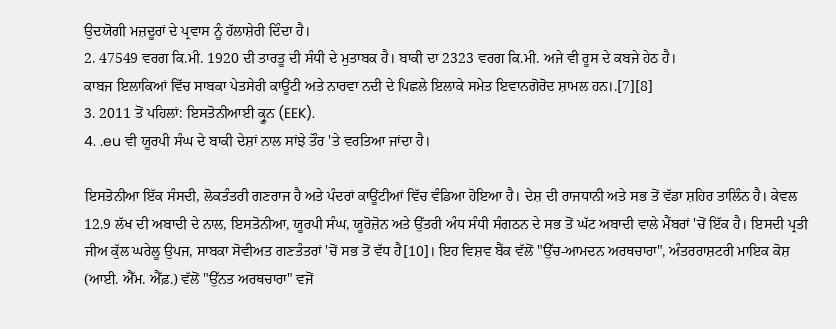ਉਦਯੋਗੀ ਮਜ਼ਦੂਰਾਂ ਦੇ ਪ੍ਰਵਾਸ ਨੂੰ ਹੱਲਾਸ਼ੇਰੀ ਦਿੰਦਾ ਹੈ।
2. 47549 ਵਰਗ ਕਿ.ਮੀ. 1920 ਦੀ ਤਾਰਤੂ ਦੀ ਸੰਧੀ ਦੇ ਮੁਤਾਬਕ ਹੈ। ਬਾਕੀ ਦਾ 2323 ਵਰਗ ਕਿ.ਮੀ. ਅਜੇ ਵੀ ਰੂਸ ਦੇ ਕਬਜੇ ਹੇਠ ਹੈ।
ਕਾਬਜ ਇਲਾਕਿਆਂ ਵਿੱਚ ਸਾਬਕਾ ਪੇਤਸੇਰੀ ਕਾਊਂਟੀ ਅਤੇ ਨਾਰਵਾ ਨਦੀ ਦੇ ਪਿਛਲੇ ਇਲਾਕੇ ਸਮੇਤ ਇਵਾਨਗੋਰੋਦ ਸ਼ਾਮਲ ਹਨ।.[7][8]
3. 2011 ਤੋਂ ਪਹਿਲਾਂ: ਇਸਤੋਨੀਆਈ ਕ੍ਰੂਨ (EEK).
4. .eu ਵੀ ਯੂਰਪੀ ਸੰਘ ਦੇ ਬਾਕੀ ਦੇਸ਼ਾਂ ਨਾਲ ਸਾਂਝੇ ਤੌਰ 'ਤੇ ਵਰਤਿਆ ਜਾਂਦਾ ਹੈ।

ਇਸਤੋਨੀਆ ਇੱਕ ਸੰਸਦੀ, ਲੋਕਤੰਤਰੀ ਗਣਰਾਜ ਹੈ ਅਤੇ ਪੰਦਰਾਂ ਕਾਊਂਟੀਆਂ ਵਿੱਚ ਵੰਡਿਆ ਹੋਇਆ ਹੈ। ਦੇਸ਼ ਦੀ ਰਾਜਧਾਨੀ ਅਤੇ ਸਭ ਤੋਂ ਵੱਡਾ ਸ਼ਹਿਰ ਤਾਲਿੰਨ ਹੈ। ਕੇਵਲ 12.9 ਲੱਖ ਦੀ ਅਬਾਦੀ ਦੇ ਨਾਲ, ਇਸਤੋਨੀਆ, ਯੂਰਪੀ ਸੰਘ, ਯੂਰੋਜ਼ੋਨ ਅਤੇ ਉੱਤਰੀ ਅੰਧ ਸੰਧੀ ਸੰਗਠਨ ਦੇ ਸਭ ਤੋਂ ਘੱਟ ਅਬਾਦੀ ਵਾਲੇ ਮੈਂਬਰਾਂ 'ਚੋਂ ਇੱਕ ਹੈ। ਇਸਦੀ ਪ੍ਰਤੀ ਜੀਅ ਕੁੱਲ ਘਰੇਲੂ ਉਪਜ, ਸਾਬਕਾ ਸੋਵੀਅਤ ਗਣਤੰਤਰਾਂ 'ਚੋਂ ਸਭ ਤੋਂ ਵੱਧ ਹੈ[10]। ਇਹ ਵਿਸ਼ਵ ਬੈਂਕ ਵੱਲੋਂ "ਉੱਚ-ਆਮਦਨ ਅਰਥਚਾਰਾ", ਅੰਤਰਰਾਸ਼ਟਰੀ ਮਾਇਕ ਕੋਸ਼ (ਆਈ. ਐੱਮ. ਐੱਫ਼.) ਵੱਲੋਂ "ਉੱਨਤ ਅਰਥਚਾਰਾ" ਵਜੋਂ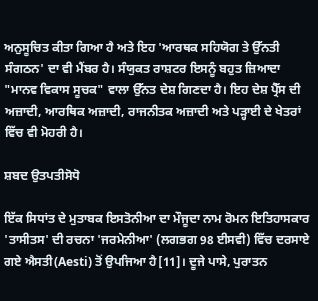ਅਨੁਸੂਚਿਤ ਕੀਤਾ ਗਿਆ ਹੈ ਅਤੇ ਇਹ 'ਆਰਥਕ ਸਹਿਯੋਗ ਤੇ ਉੱਨਤੀ ਸੰਗਠਨ' ਦਾ ਵੀ ਮੈਂਬਰ ਹੈ। ਸੰਯੁਕਤ ਰਾਸ਼ਟਰ ਇਸਨੂੰ ਬਹੁਤ ਜ਼ਿਆਦਾ "ਮਾਨਵ ਵਿਕਾਸ ਸੂਚਕ" ਵਾਲਾ ਉੱਨਤ ਦੇਸ਼ ਗਿਣਦਾ ਹੈ। ਇਹ ਦੇਸ਼ ਪ੍ਰੈੱਸ ਦੀ ਅਜ਼ਾਦੀ, ਆਰਥਿਕ ਅਜ਼ਾਦੀ, ਰਾਜਨੀਤਕ ਅਜ਼ਾਦੀ ਅਤੇ ਪੜ੍ਹਾਈ ਦੇ ਖੇਤਰਾਂ ਵਿੱਚ ਵੀ ਮੋਹਰੀ ਹੈ।

ਸ਼ਬਦ ਉਤਪਤੀਸੋਧੋ

ਇੱਕ ਸਿਧਾਂਤ ਦੇ ਮੁਤਾਬਕ ਇਸਤੋਨੀਆ ਦਾ ਮੌਜੂਦਾ ਨਾਮ ਰੋਮਨ ਇਤਿਹਾਸਕਾਰ 'ਤਾਸੀਤਸ' ਦੀ ਰਚਨਾ 'ਜਰਮੇਨੀਆ' (ਲਗਭਗ 98 ਈਸਵੀ) ਵਿੱਚ ਦਰਸਾਏ ਗਏ ਐਸਤੀ(Aesti) ਤੋਂ ਉਪਜਿਆ ਹੈ[11]। ਦੂਜੇ ਪਾਸੇ, ਪੁਰਾਤਨ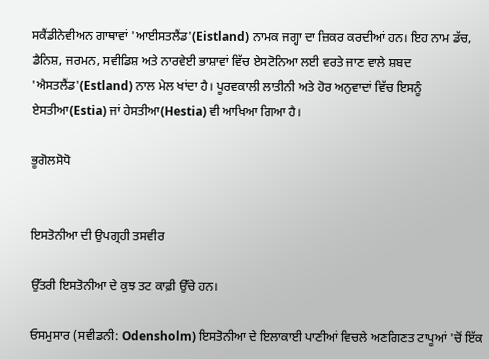ਸਕੈਂਡੀਨੇਵੀਅਨ ਗਾਥਾਵਾਂ 'ਆਈਸਤਲੈਂਡ'(Eistland) ਨਾਮਕ ਜਗ੍ਹਾ ਦਾ ਜ਼ਿਕਰ ਕਰਦੀਆਂ ਹਨ। ਇਹ ਨਾਮ ਡੱਚ, ਡੈਨਿਸ਼, ਜਰਮਨ, ਸਵੀਡਿਸ਼ ਅਤੇ ਨਾਰਵੇਈ ਭਾਸ਼ਾਵਾਂ ਵਿੱਚ ਏਸਟੋਨਿਆ ਲਈ ਵਰਤੇ ਜਾਣ ਵਾਲੇ ਸ਼ਬਦ 'ਐਸਤਲੈਂਡ'(Estland) ਨਾਲ ਮੇਲ ਖਾਂਦਾ ਹੈ। ਪੂਰਵਕਾਲੀ ਲਾਤੀਨੀ ਅਤੇ ਹੋਰ ਅਨੁਵਾਦਾਂ ਵਿੱਚ ਇਸਨੂੰ ਏਸਤੀਆ(Estia) ਜਾਂ ਹੇਸਤੀਆ(Hestia) ਵੀ ਆਖਿਆ ਗਿਆ ਹੈ।

ਭੂਗੋਲਸੋਧੋ


ਇਸਤੋਨੀਆ ਦੀ ਉਪਗ੍ਰਹੀ ਤਸਵੀਰ

ਉੱਤਰੀ ਇਸਤੋਨੀਆ ਦੇ ਕੁਝ ਤਟ ਕਾਫ਼ੀ ਉੱਚੇ ਹਨ।

ਓਸਮੁਸਾਰ (ਸਵੀਡਨੀ: Odensholm) ਇਸਤੋਨੀਆ ਦੇ ਇਲਾਕਾਈ ਪਾਣੀਆਂ ਵਿਚਲੇ ਅਣਗਿਣਤ ਟਾਪੂਆਂ 'ਚੋਂ ਇੱਕ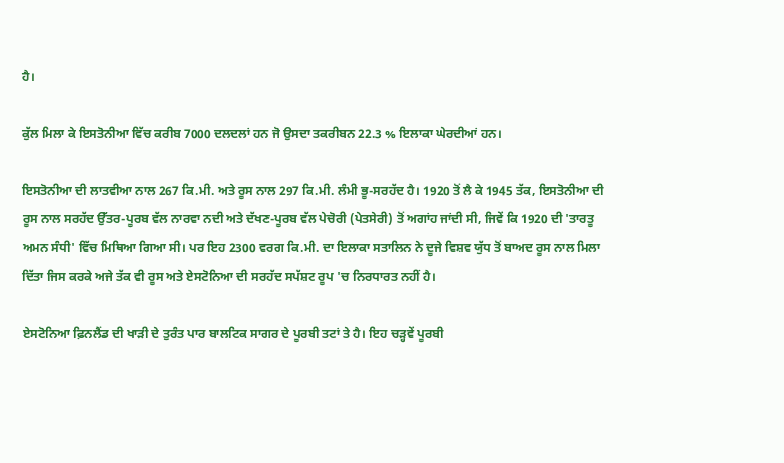ਹੈ।

ਕੁੱਲ ਮਿਲਾ ਕੇ ਇਸਤੋਨੀਆ ਵਿੱਚ ਕਰੀਬ 7000 ਦਲਦਲਾਂ ਹਨ ਜੋ ਉਸਦਾ ਤਕਰੀਬਨ 22.3 % ਇਲਾਕਾ ਘੇਰਦੀਆਂ ਹਨ।

ਇਸਤੋਨੀਆ ਦੀ ਲਾਤਵੀਆ ਨਾਲ 267 ਕਿ.ਮੀ. ਅਤੇ ਰੂਸ ਨਾਲ 297 ਕਿ.ਮੀ. ਲੰਮੀ ਭੂ-ਸਰਹੱਦ ਹੈ। 1920 ਤੋਂ ਲੈ ਕੇ 1945 ਤੱਕ, ਇਸਤੋਨੀਆ ਦੀ ਰੂਸ ਨਾਲ ਸਰਹੱਦ ਉੱਤਰ-ਪੂਰਬ ਵੱਲ ਨਾਰਵਾ ਨਦੀ ਅਤੇ ਦੱਖਣ-ਪੂਰਬ ਵੱਲ ਪੇਚੋਰੀ (ਪੇਤਸੇਰੀ) ਤੋਂ ਅਗਾਂਹ ਜਾਂਦੀ ਸੀ, ਜਿਵੇਂ ਕਿ 1920 ਦੀ 'ਤਾਰਤੂ ਅਮਨ ਸੰਧੀ' ਵਿੱਚ ਮਿਥਿਆ ਗਿਆ ਸੀ। ਪਰ ਇਹ 2300 ਵਰਗ ਕਿ.ਮੀ. ਦਾ ਇਲਾਕਾ ਸਤਾਲਿਨ ਨੇ ਦੂਜੇ ਵਿਸ਼ਵ ਯੁੱਧ ਤੋਂ ਬਾਅਦ ਰੂਸ ਨਾਲ ਮਿਲਾ ਦਿੱਤਾ ਜਿਸ ਕਰਕੇ ਅਜੇ ਤੱਕ ਵੀ ਰੂਸ ਅਤੇ ਏਸਟੋਨਿਆ ਦੀ ਸਰਹੱਦ ਸਪੱਸ਼ਟ ਰੂਪ 'ਚ ਨਿਰਧਾਰਤ ਨਹੀਂ ਹੈ।

ਏਸਟੋਨਿਆ ਫ਼ਿਨਲੈਂਡ ਦੀ ਖਾੜੀ ਦੇ ਤੁਰੰਤ ਪਾਰ ਬਾਲਟਿਕ ਸਾਗਰ ਦੇ ਪੂਰਬੀ ਤਟਾਂ ਤੇ ਹੈ। ਇਹ ਚੜ੍ਹਵੇਂ ਪੂਰਬੀ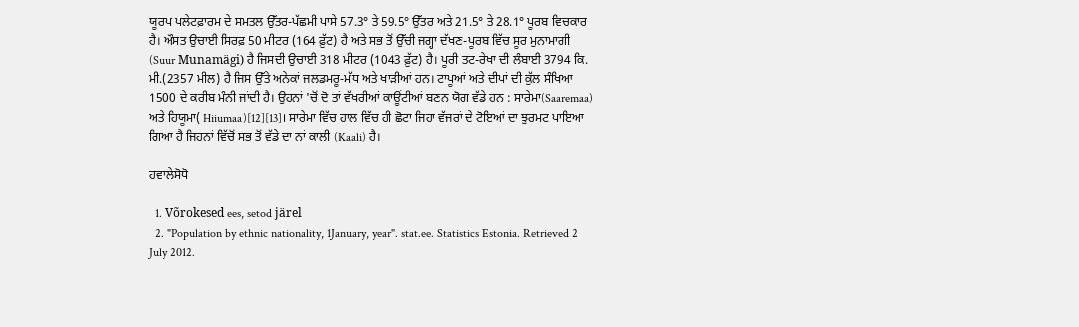ਯੂਰਪ ਪਲੇਟਫ਼ਾਰਮ ਦੇ ਸਮਤਲ ਉੱਤਰ-ਪੱਛਮੀ ਪਾਸੇ 57.3° ਤੇ 59.5° ਉੱਤਰ ਅਤੇ 21.5° ਤੇ 28.1° ਪੂਰਬ ਵਿਚਕਾਰ ਹੈ। ਔਸਤ ਉਚਾਈ ਸਿਰਫ਼ 50 ਮੀਟਰ (164 ਫ਼ੁੱਟ) ਹੈ ਅਤੇ ਸਭ ਤੋਂ ਉੱਚੀ ਜਗ੍ਹਾ ਦੱਖਣ-ਪੂਰਬ ਵਿੱਚ ਸੂਰ ਮੁਨਾਮਾਗੀ (Suur Munamägi) ਹੈ ਜਿਸਦੀ ਉਚਾਈ 318 ਮੀਟਰ (1043 ਫ਼ੁੱਟ) ਹੈ। ਪੂਰੀ ਤਟ-ਰੇਖਾ ਦੀ ਲੰਬਾਈ 3794 ਕਿ. ਮੀ.(2357 ਮੀਲ) ਹੈ ਜਿਸ ਉੱਤੇ ਅਨੇਕਾਂ ਜਲਡਮਰੂ-ਮੱਧ ਅਤੇ ਖਾੜੀਆਂ ਹਨ। ਟਾਪੂਆਂ ਅਤੇ ਦੀਪਾਂ ਦੀ ਕੁੱਲ ਸੰਖਿਆ 1500 ਦੇ ਕਰੀਬ ਮੰਨੀ ਜਾਂਦੀ ਹੈ। ਉਹਨਾਂ 'ਚੋਂ ਦੋ ਤਾਂ ਵੱਖਰੀਆਂ ਕਾਊਂਟੀਆਂ ਬਣਨ ਯੋਗ ਵੱਡੇ ਹਨ : ਸਾਰੇਮਾ(Saaremaa) ਅਤੇ ਹਿਯੂਮਾ( Hiiumaa)[12][13]। ਸਾਰੇਮਾ ਵਿੱਚ ਹਾਲ ਵਿੱਚ ਹੀ ਛੋਟਾ ਜਿਹਾ ਵੱਜਰਾਂ ਦੇ ਟੋਇਆਂ ਦਾ ਝੁਰਮਟ ਪਾਇਆ ਗਿਆ ਹੈ ਜਿਹਨਾਂ ਵਿੱਚੋਂ ਸਭ ਤੋਂ ਵੱਡੇ ਦਾ ਨਾਂ ਕਾਲੀ (Kaali) ਹੈ।

ਹਵਾਲੇਸੋਧੋ

  1. Võrokesed ees, setod järel
  2. "Population by ethnic nationality, 1January, year". stat.ee. Statistics Estonia. Retrieved 2 July 2012.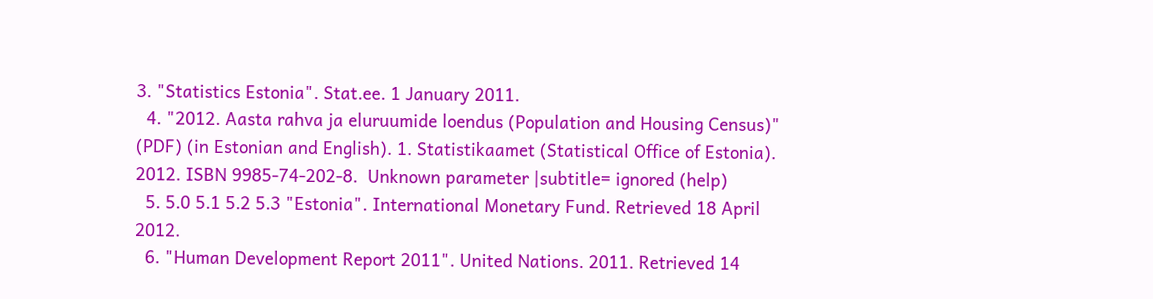3. "Statistics Estonia". Stat.ee. 1 January 2011.
  4. "2012. Aasta rahva ja eluruumide loendus (Population and Housing Census)" (PDF) (in Estonian and English). 1. Statistikaamet (Statistical Office of Estonia). 2012. ISBN 9985-74-202-8.  Unknown parameter |subtitle= ignored (help)
  5. 5.0 5.1 5.2 5.3 "Estonia". International Monetary Fund. Retrieved 18 April 2012.
  6. "Human Development Report 2011". United Nations. 2011. Retrieved 14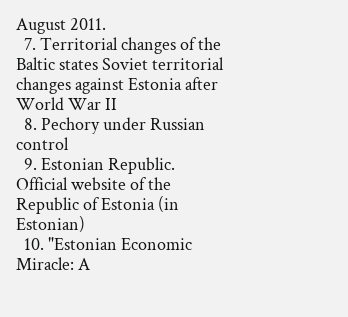August 2011.
  7. Territorial changes of the Baltic states Soviet territorial changes against Estonia after World War II
  8. Pechory under Russian control
  9. Estonian Republic. Official website of the Republic of Estonia (in Estonian)
  10. "Estonian Economic Miracle: A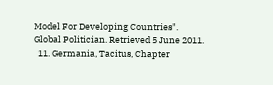Model For Developing Countries". Global Politician. Retrieved 5 June 2011.
  11. Germania, Tacitus, Chapter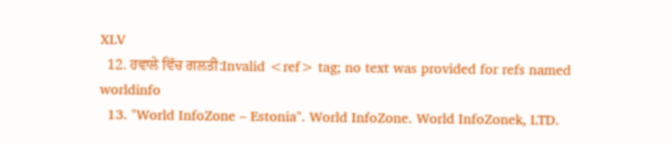XLV
  12. ਹਵਾਲੇ ਵਿੱਚ ਗਲਤੀ:Invalid <ref> tag; no text was provided for refs named worldinfo
  13. "World InfoZone – Estonia". World InfoZone. World InfoZonek, LTD.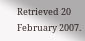Retrieved 20 February 2007.